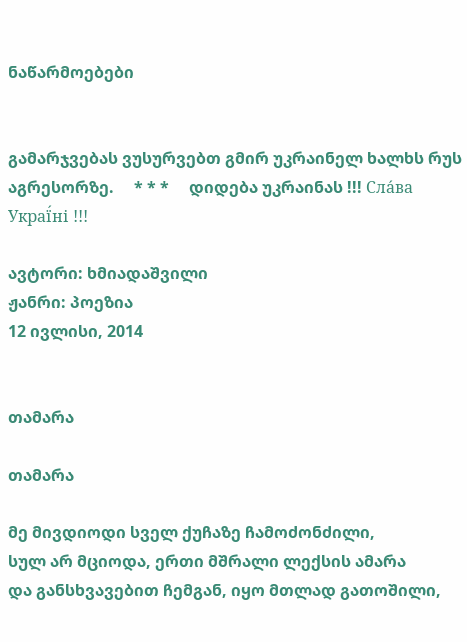ნაწარმოებები


გამარჯვებას ვუსურვებთ გმირ უკრაინელ ხალხს რუს აგრესორზე.     * * *     დიდება უკრაინას !!! Сла́ва Украї́ні !!!

ავტორი: ხმიადაშვილი
ჟანრი: პოეზია
12 ივლისი, 2014


თამარა

თამარა

მე მივდიოდი სველ ქუჩაზე ჩამოძონძილი,
სულ არ მციოდა, ერთი მშრალი ლექსის ამარა
და განსხვავებით ჩემგან, იყო მთლად გათოშილი,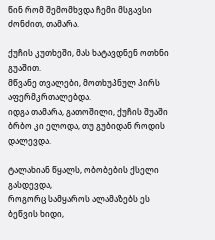წინ რომ შემომხვდა ჩემი მსგავსი ძონძით, თამარა.

ქუჩის კუთხეში, მას ხატავდნენ ოთხნი გუაშით.
მწვანე თვალები, მოთხუპნულ პირს აფერმკრთალებდა.
იდგა თამარა, გათოშილი, ქუჩის შუაში
ბრბო კი ელოდა, თუ გუბიდან როდის დალევდა.

ტალახიან წყალს, ობობების ქსელი გასდევდა,
როგორც სამყაროს ალამაზებს ეს ბეწვის ხიდი,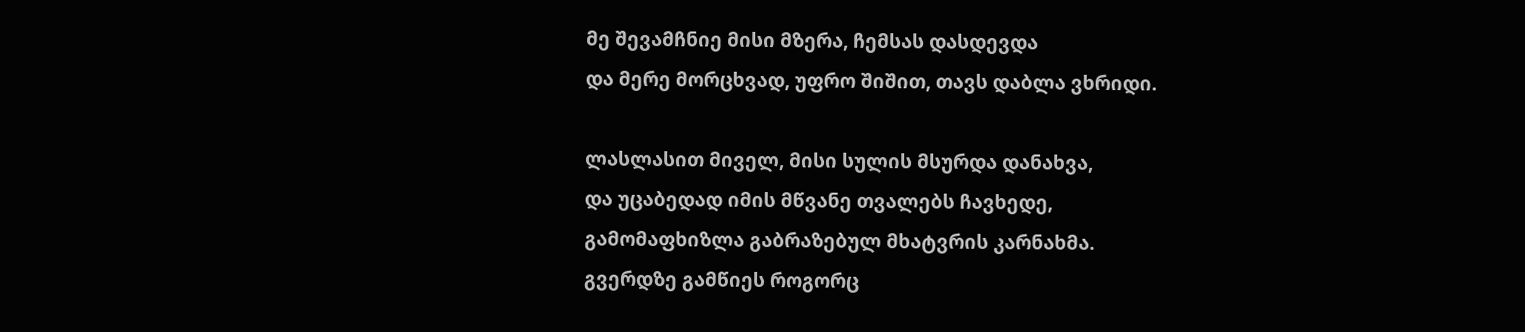მე შევამჩნიე მისი მზერა, ჩემსას დასდევდა
და მერე მორცხვად, უფრო შიშით, თავს დაბლა ვხრიდი.

ლასლასით მიველ, მისი სულის მსურდა დანახვა,
და უცაბედად იმის მწვანე თვალებს ჩავხედე,
გამომაფხიზლა გაბრაზებულ მხატვრის კარნახმა.
გვერდზე გამწიეს როგორც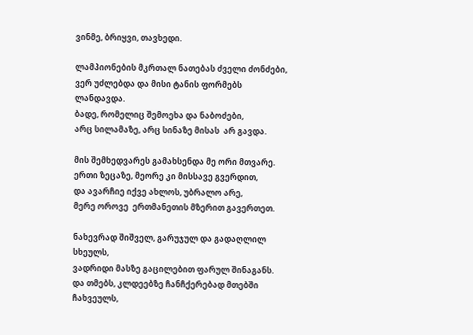ვინმე, ბრიყვი, თავხედი.

ლამპიონების მკრთალ ნათებას ძველი ძონძები,
ვერ უძლებდა და მისი ტანის ფორმებს ლანდავდა.
ბადე, რომელიც შემოეხა და ნაბოძები,
არც სილამაზე, არც სინაზე მისას  არ გავდა.

მის შემხედვარეს გამახსენდა მე ორი მთვარე.
ერთი ზეცაზე, მეორე კი მისსავე გვერდით,
და ავარჩიე იქვე ახლოს, უბრალო არე,
მერე ოროვე  ერთმანეთის მზერით გავერთეთ.

ნახევრად შიშველ, გარუჯულ და გადაღლილ სხეულს,
ვადრიდი მასზე გაცილებით ფარულ შინაგანს.
და თმებს, კლდეებზე ჩანჩქერებად მთებში ჩახვეულს,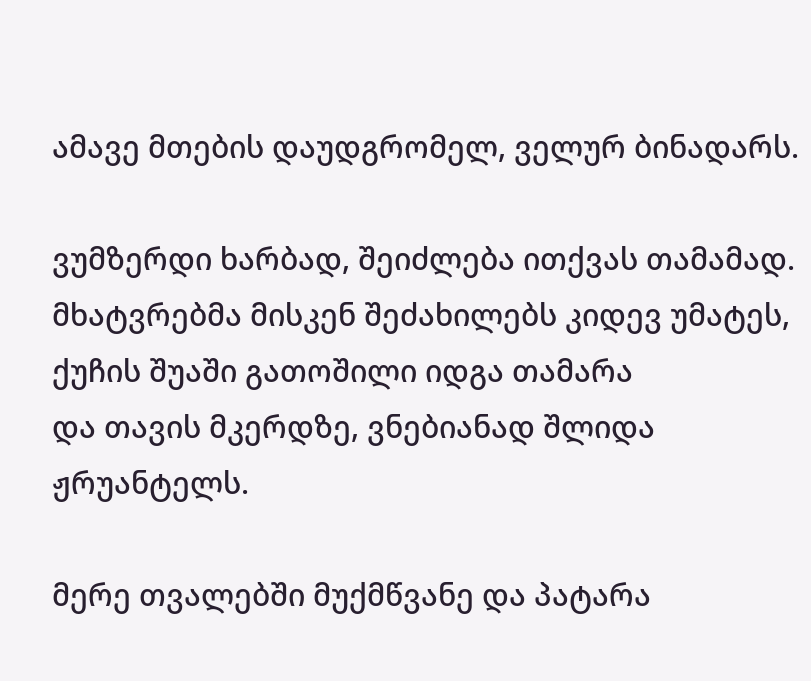ამავე მთების დაუდგრომელ, ველურ ბინადარს.

ვუმზერდი ხარბად, შეიძლება ითქვას თამამად.
მხატვრებმა მისკენ შეძახილებს კიდევ უმატეს,
ქუჩის შუაში გათოშილი იდგა თამარა
და თავის მკერდზე, ვნებიანად შლიდა ჟრუანტელს.

მერე თვალებში მუქმწვანე და პატარა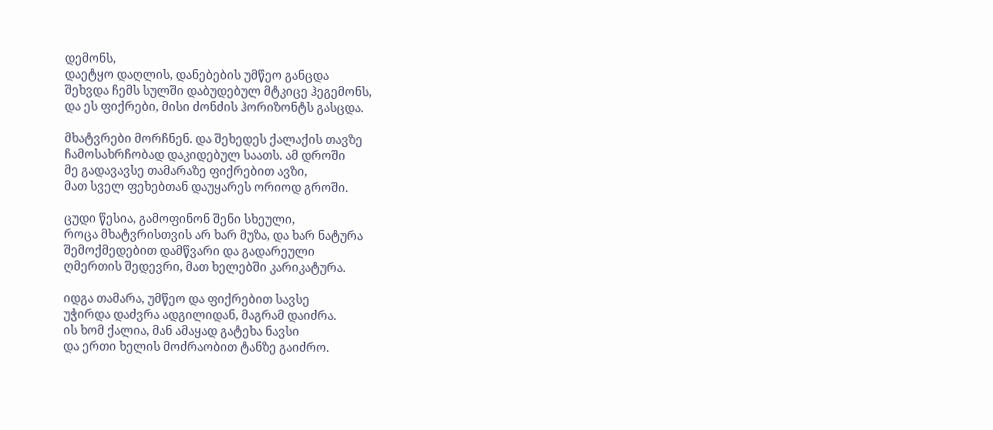დემონს,
დაეტყო დაღლის, დანებების უმწეო განცდა
შეხვდა ჩემს სულში დაბუდებულ მტკიცე ჰეგემონს,
და ეს ფიქრები, მისი ძონძის ჰორიზონტს გასცდა.

მხატვრები მორჩნენ. და შეხედეს ქალაქის თავზე
ჩამოსახრჩობად დაკიდებულ საათს. ამ დროში
მე გადავავსე თამარაზე ფიქრებით ავზი,
მათ სველ ფეხებთან დაუყარეს ორიოდ გროში.

ცუდი წესია, გამოფინონ შენი სხეული,
როცა მხატვრისთვის არ ხარ მუზა, და ხარ ნატურა
შემოქმედებით დამწვარი და გადარეული
ღმერთის შედევრი, მათ ხელებში კარიკატურა.

იდგა თამარა, უმწეო და ფიქრებით სავსე
უჭირდა დაძვრა ადგილიდან, მაგრამ დაიძრა.
ის ხომ ქალია, მან ამაყად გატეხა ნავსი
და ერთი ხელის მოძრაობით ტანზე გაიძრო.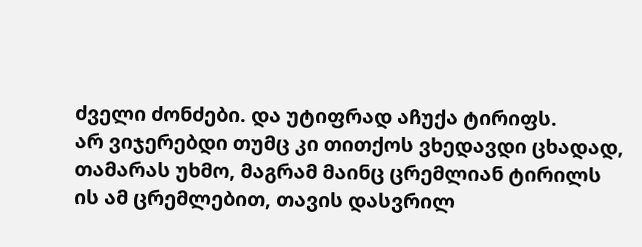ძველი ძონძები. და უტიფრად აჩუქა ტირიფს.
არ ვიჯერებდი თუმც კი თითქოს ვხედავდი ცხადად,
თამარას უხმო, მაგრამ მაინც ცრემლიან ტირილს
ის ამ ცრემლებით, თავის დასვრილ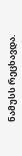ნამუსს რეცხავდა.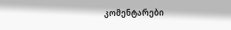კომენტარები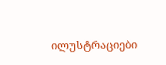ილუსტრაციები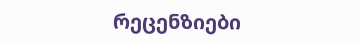რეცენზიები